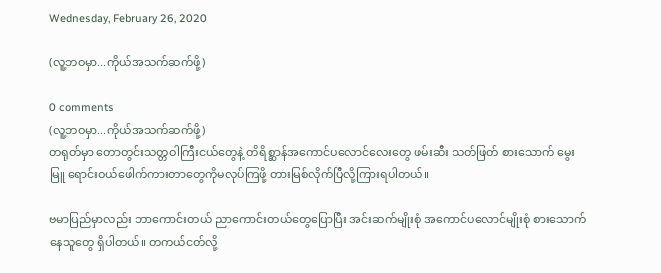Wednesday, February 26, 2020

(လူ့ဘဝမှာ...ကိုယ်အသက်ဆက်ဖို့)

0 comments
(လူ့ဘဝမှာ...ကိုယ်အသက်ဆက်ဖို့)
တရုတ်မှာ တောတွင်းသတ္တဝါကြီးငယ်တွေနဲ့ တိရိစ္ဆာန်အကောင်ပလောင်လေးတွေ ဖမ်းဆီး သတ်ဖြတ် စားသောက် မွေးမြူ ရောင်းဝယ်ဖေါက်ကားတာတွေကိုမလုပ်ကြဖို့ တားမြစ်လိုက်ပြီလို့ကြားရပါတယ်။

ဗမာပြည်မှာလည်း ဘာကောင်းတယ် ညာကောင်းတယ်တွေပြောပြီး အင်းဆက်မျိုးစုံ အကောင်ပလောင်မျိုးစုံ စားသောက်နေသူတွေ ရှိပါတယ်။ တကယ်ငတ်လို့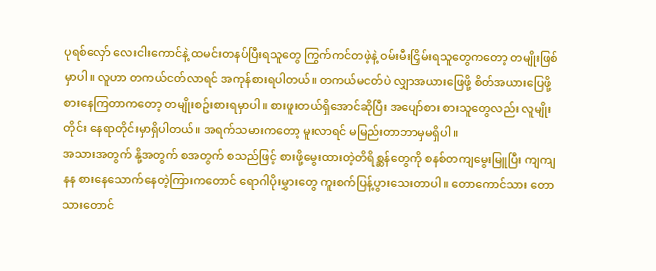ပုရစ်လှော် လေးငါးကောင်နဲ့ ထမင်းတနပ်ပြီးရသူတွေ ကြွက်ကင်တဖဲ့နဲ့ ဝမ်းမီးငြှိမ်းရသူတွေကတော့ တမျိုးဖြစ်မှာပါ။ လူဟာ တကယ်ငတ်လာရင် အကုန်စားရပါတယ်။ တကယ်မငတ်ပဲ လျှာအယား‌ဖြေဖို့ စိတ်အယားပြေဖို့ စားနေကြတာကတော့ တမျိုးစဥ်းစားရမှာပါ။ စားဖူးတယ်ရှိအောင်ဆိုပြီး အပျော်စား စားသူတွေလည်း လူမျိုးတိုင်း နေရာတိုင်းမှာရှိပါတယ်။ အရက်သမားကတော့ မူးလာရင် မမြည်းတာဘာမှမရှိပါ။
အသားအတွက် နို့အတွက် စအတွက် စသည်ဖြင့် စားဖို့မွေးထားတဲ့တိရိစ္ဆန်တွေကို စနစ်တကျမွေးမြူပြီး ကျကျနန စားနေသောက်နေတဲ့ကြားကတောင် ရောဂါပိုးမွှားတွေ ကူးစက်ပြန့်ပွားသေးတာပါ။ တောကောင်သား တောသားတောင်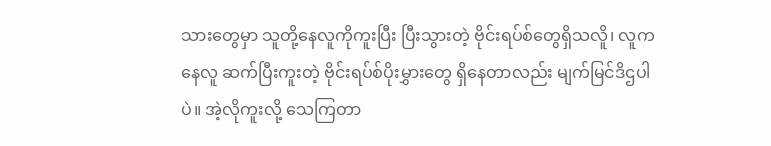သားတွေမှာ သူတို့နေလူကိုကူးပြီး ပြီးသွားတဲ့ ဗိုင်းရပ်စ်တွေရှိသလိူ၊ လူကနေလူ ဆက်ပြီးကူးတဲ့ ဗိုင်းရပ်စ်ပိုးမွှားတွေ ရှိနေတာလည်း မျက်မြင်ဒိဌပါပဲ။ အဲ့လိုကူးလို့ သေကြတာ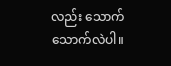လည်း သောက်သောက်လဲပါ။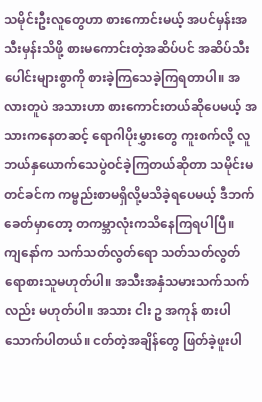သမိုင်းဦးလူတွေဟာ စားကောင်းမယ့် အပင်မှန်းအသီးမှန်းသိဖို့ စားမကောင်းတဲ့အဆိပ်ပင် အဆိပ်သီးပေါင်းများစွာကို စားခဲ့ကြသေခဲ့ကြရတာပါ။ အလားတူပဲ အသားဟာ စားကောင်းတယ်ဆိုပေမယ့် အသားကနေတဆင့် ရောဂါပိုးမွှားတွေ ကူးစက်လို့ လူဘယ်နှယောက်သေပွဲဝင်ခဲ့ကြတယ်ဆိုတာ သမိုင်းမတင်ခင်က ကမ္ဗည်းစာမရှိလို့မသိခဲ့ရပေမယ့် ဒီဘက်ခေတ်မှာတော့ တကမ္ဘာလုံးကသိနေကြရပါပြီ။
ကျနော်က သက်သတ်လွတ်ရော သတ်သတ်လွတ်ရောစားသူမဟုတ်ပါ။ အသီးအနှံသမားသက်သက်လည်း မဟုတ်ပါ။ အသား ငါး ဥ အကုန် စားပါသောက်ပါတယ်။ ငတ်တဲ့အချိန်တွေ ဖြတ်ခဲ့ဖူးပါ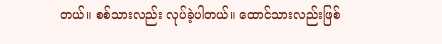တယ်။ စစ်သားလည်း လုပ်ခဲ့ပါတယ်။ ထောင်သားလည်းဖြစ်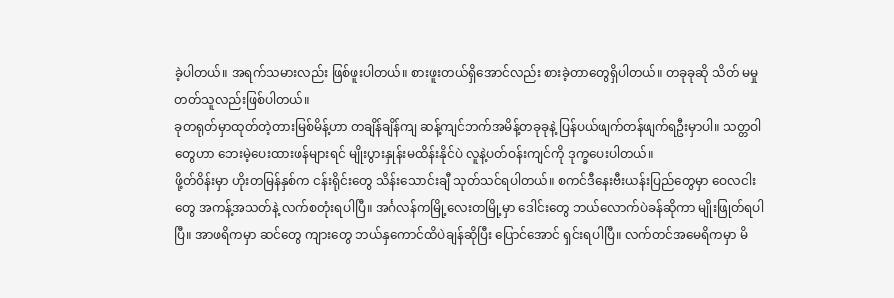ခဲ့ပါတယ်။ အရက်သမားလည်း ဖြစ်ဖူးပါတယ်။ စားဖူးတယ်ရှိအောင်လည်း စားခဲ့တာတွေရှိပါတယ်။ တခုခုဆို သိတ် မမှုတတ်သူလည်းဖြစ်ပါတယ်။
ခုတရုတ်မှာထုတ်တဲ့တားမြစ်မိန့်ဟာ တချိန်ချိန်ကျ ဆန့်ကျင်ဘက်အမိန့်တခုခုနဲ့ ပြန်ပယ်ဖျက်တန်ဖျက်ရဦးမှာပါ။ သတ္တဝါတွေဟာ ဘေးမဲ့ပေးထားဖန်များရင် မျိုးပွားနှုန်းမထိန်းနိုင်ပဲ လူနဲ့ပတ်ဝန်းကျင်ကို ဒုက္ခပေးပါတယ်။
ဖို့တ်ဝိန်းမှာ ဟိုးတမြန်နှစ်က ငန်းရိုင်းတွေ သိန်းသောင်းချီ သုတ်သင်ရပါတယ်။ စကင်ဒီနေးဗီးယန်းပြည်တွေမှာ ဝေလငါးတွေ အကန့်အသတ်နဲ့ လက်စတုံးရပါပြီ။ အင်္ဂလန်ကမြို့လေးတမြို့မှာ ဒေါင်းတွေ ဘယ်လောက်ပဲခန်ဆိုကာ မျိုးဖြုတ်ရပါပြီ။ အာဖရိကမှာ ဆင်တွေ ကျားတွေ ဘယ်နှကောင်ထိပဲချန်ဆိုပြီး ပြောင်အောင် ရှင်းရပါပြီ။ လက်တင်အမေရိကမှာ မိ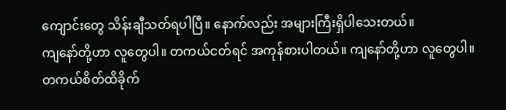ကျောင်းတွေ သိန်းချီသတ်ရပါပြီ။ နောက်လည်း အများကြီးရှိပါသေးတယ်။
ကျနော်တို့ဟာ လူတွေပါ။ တကယ်ငတ်ရင် အကုန်စားပါတယ်။ ကျနော်တို့ဟာ လူတွေပါ။ တကယ်စိတ်ထိခိုက်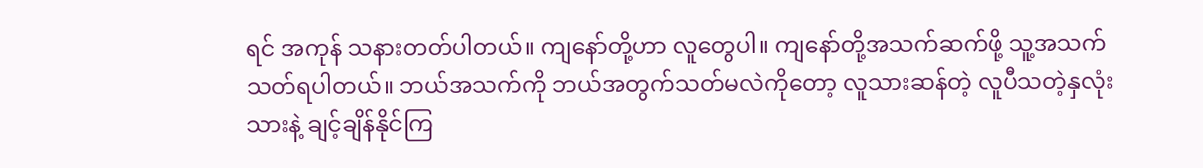ရင် အကုန် သနားတတ်ပါတယ်။ ကျနော်တို့ဟာ လူတွေပါ။ ကျနော်တို့အသက်ဆက်ဖို့ သူ့အသက်သတ်ရပါတယ်။ ဘယ်အသက်ကို ဘယ်အတွက်သတ်မလဲကိုတော့ လူသားဆန်တဲ့ လူပီသတဲ့နှလုံးသားနဲ့ ချင့်ချိန်နိုင်ကြ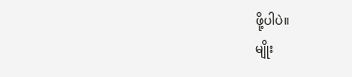ဖို့ပါပဲ။
မျိုး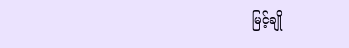မြင့်ချို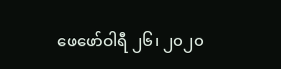ဖေဖော်ဝါရီ ၂၆၊ ၂၀၂၀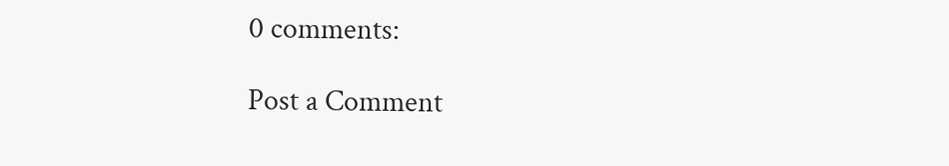0 comments:

Post a Comment